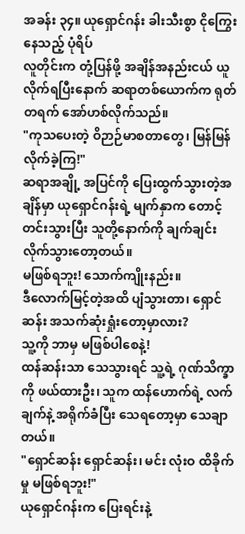အခန်း ၃၄။ ယုရှောင်ဂန်း ခါးသီးစွာ ငိုကြွေးနေသည့် ပုံရိပ်
လူတိုင်းက တုံ့ပြန်ဖို့ အချိန်အနည်းငယ် ယူလိုက်ရပြီးနောက် ဆရာတစ်ယောက်က ရုတ်တရက် အော်ဟစ်လိုက်သည်။
"ကုသပေးတဲ့ ဝိဉာဉ်မာစတာတွေ၊ မြန်မြန် လိုက်ခဲ့ကြ!"
ဆရာအချို့ အပြင်ကို ပြေးထွက်သွားတဲ့အချိန်မှာ ယုရှောင်ဂန်းရဲ့ မျက်နှာက တောင့်တင်းသွားပြီး သူတို့နောက်ကို ချက်ချင်း လိုက်သွားတော့တယ်။
မဖြစ်ရဘူး! သောက်ကျိုးနည်း။
ဒီလောက်မြင့်တဲ့အထိ ပျံသွားတာ၊ ရှောင်ဆန်း အသက်ဆုံးရှုံးတော့မှာလား?
သူ့ကို ဘာမှ မဖြစ်ပါစေနဲ့!
ထန်ဆန်းသာ သေသွားရင် သူ့ရဲ့ ဂုဏ်သိက္ခာကို ဖယ်ထားဦး၊ သူက ထန်ဟောက်ရဲ့ လက်ချက်နဲ့ အရိုက်ခံပြီး သေရတော့မှာ သေချာတယ်။
"ရှောင်ဆန်း ရှောင်ဆန်း၊ မင်း လုံးဝ ထိခိုက်မှု မဖြစ်ရဘူး!"
ယုရှောင်ဂန်းက ပြေးရင်းနဲ့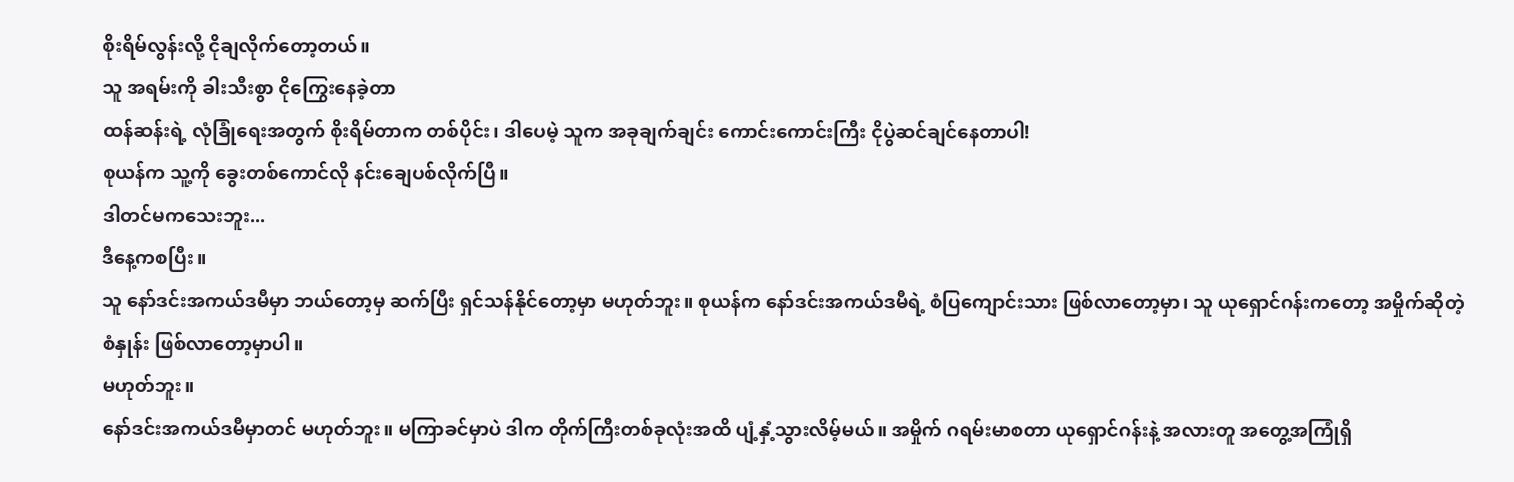စိုးရိမ်လွန်းလို့ ငိုချလိုက်တော့တယ်။
သူ အရမ်းကို ခါးသီးစွာ ငိုကြွေးနေခဲ့တာ
ထန်ဆန်းရဲ့ လုံခြုံရေးအတွက် စိုးရိမ်တာက တစ်ပိုင်း၊ ဒါပေမဲ့ သူက အခုချက်ချင်း ကောင်းကောင်းကြီး ငိုပွဲဆင်ချင်နေတာပါ!
စုယန်က သူ့ကို ခွေးတစ်ကောင်လို နင်းချေပစ်လိုက်ပြီ။
ဒါတင်မကသေးဘူး...
ဒီနေ့ကစပြီး။
သူ နော်ဒင်းအကယ်ဒမီမှာ ဘယ်တော့မှ ဆက်ပြီး ရှင်သန်နိုင်တော့မှာ မဟုတ်ဘူး။ စုယန်က နော်ဒင်းအကယ်ဒမီရဲ့ စံပြကျောင်းသား ဖြစ်လာတော့မှာ၊ သူ ယုရှောင်ဂန်းကတော့ အမှိုက်ဆိုတဲ့ စံနှုန်း ဖြစ်လာတော့မှာပါ။
မဟုတ်ဘူး။
နော်ဒင်းအကယ်ဒမီမှာတင် မဟုတ်ဘူး။ မကြာခင်မှာပဲ ဒါက တိုက်ကြီးတစ်ခုလုံးအထိ ပျံ့နှံ့သွားလိမ့်မယ်။ အမှိုက် ဂရမ်းမာစတာ ယုရှောင်ဂန်းနဲ့ အလားတူ အတွေ့အကြုံရှိ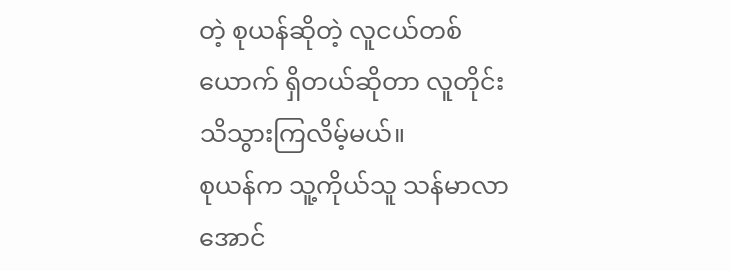တဲ့ စုယန်ဆိုတဲ့ လူငယ်တစ်ယောက် ရှိတယ်ဆိုတာ လူတိုင်း သိသွားကြလိမ့်မယ်။
စုယန်က သူ့ကိုယ်သူ သန်မာလာအောင်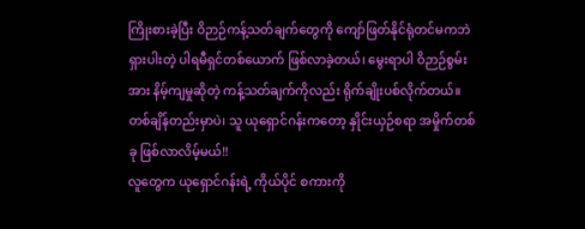ကြိုးစားခဲ့ပြီး ဝိဉာဉ်ကန့်သတ်ချက်တွေကို ကျော်ဖြတ်နိုင်ရုံတင်မကဘဲ ရှားပါးတဲ့ ပါရမီရှင်တစ်ယောက် ဖြစ်လာခဲ့တယ်၊ မွေးရာပါ ဝိဉာဉ်စွမ်းအား နိမ့်ကျမှုဆိုတဲ့ ကန့်သတ်ချက်ကိုလည်း ရိုက်ချိုးပစ်လိုက်တယ်။
တစ်ချိန်တည်းမှာပဲ၊ သူ ယုရှောင်ဂန်းကတော့ နှိုင်းယှဉ်စရာ အမှိုက်တစ်ခု ဖြစ်လာလိမ့်မယ်!!
လူတွေက ယုရှောင်ဂန်းရဲ့ ကိုယ်ပိုင် စကားကို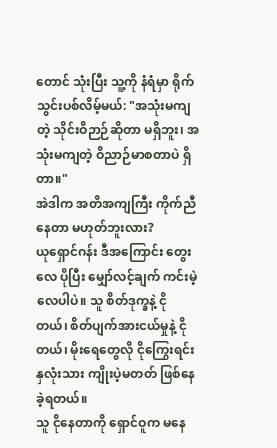တောင် သုံးပြီး သူ့ကို နံရံမှာ ရိုက်သွင်းပစ်လိမ့်မယ်: "အသုံးမကျတဲ့ သိုင်းဝိဉာဉ်ဆိုတာ မရှိဘူး၊ အသုံးမကျတဲ့ ဝိညာဉ်မာစတာပဲ ရှိတာ။"
အဲဒါက အတိအကျကြီး ကိုက်ညီနေတာ မဟုတ်ဘူးလား?
ယုရှောင်ဂန်း ဒီအကြောင်း တွေးလေ ပိုပြီး မျှော်လင့်ချက် ကင်းမဲ့လေပါပဲ။ သူ စိတ်ဒုက္ခနဲ့ ငိုတယ်၊ စိတ်ပျက်အားငယ်မှုနဲ့ ငိုတယ်၊ မိုးရေတွေလို ငိုကြွေးရင်း နှလုံးသား ကျိုးပဲ့မတတ် ဖြစ်နေခဲ့ရတယ်။
သူ ငိုနေတာကို ရှောင်ဝူက မနေ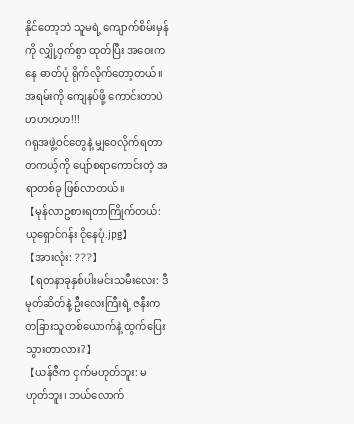နိုင်တော့ဘဲ သူမရဲ့ ကျောက်စိမ်းမှန်ကို လျှို့ဝှက်စွာ ထုတ်ပြီး အဝေးကနေ ဓာတ်ပုံ ရိုက်လိုက်တော့တယ်။
အရမ်းကို ကျေနပ်ဖို့ ကောင်းတာပဲ ဟဟဟဟ!!!
ဂရုအဖွဲ့ဝင်တွေနဲ့ မျှဝေလိုက်ရတာ တကယ့်ကို ပျော်စရာကောင်းတဲ့ အရာတစ်ခု ဖြစ်လာတယ်။
【မုန်လာဥစားရတာကြိုက်တယ်: ယုရှောင်ဂန်း ငိုနေပုံ.jpg】
【အားလုံး: ???】
【ရတနာခုနှစ်ပါးမင်းသမီးလေး: ဒီမုတ်ဆိတ်နဲ့ ဦးလေးကြီးရဲ့ ဇနီးက တခြားသူတစ်ယောက်နဲ့ ထွက်ပြေးသွားတာလား?】
【ယန်ဇီက ငှက်မဟုတ်ဘူး: မဟုတ်ဘူး၊ ဘယ်လောက်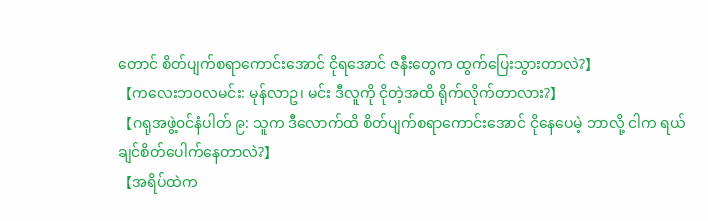တောင် စိတ်ပျက်စရာကောင်းအောင် ငိုရအောင် ဇနီးတွေက ထွက်ပြေးသွားတာလဲ?】
【ကလေးဘ၀လမင်း: မုန်လာဥ၊ မင်း ဒီလူကို ငိုတဲ့အထိ ရိုက်လိုက်တာလား?】
【ဂရုအဖွဲ့၀င်နံပါတ် ၉: သူက ဒီလောက်ထိ စိတ်ပျက်စရာကောင်းအောင် ငိုနေပေမဲ့ ဘာလို့ ငါက ရယ်ချင်စိတ်ပေါက်နေတာလဲ?】
【အရိပ်ထဲက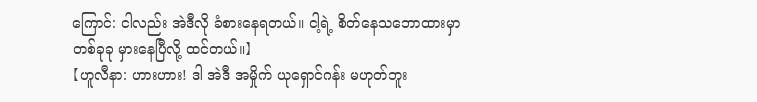ကြောင်: ငါလည်း အဲဒီလို ခံစားနေရတယ်။ ငါ့ရဲ့ စိတ်နေသဘောထားမှာ တစ်ခုခု မှားနေပြီလို့ ထင်တယ်။】
【ဟူလီနာ: ဟားဟား! ဒါ အဲဒီ အမှိုက် ယုရှောင်ဂန်း မဟုတ်ဘူး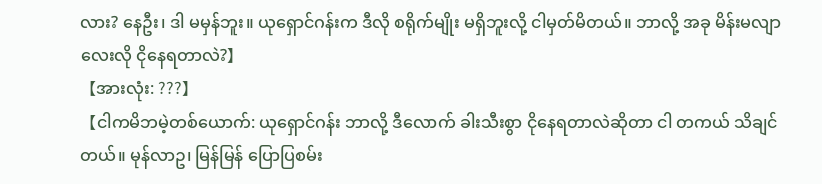လား? နေဦး၊ ဒါ မမှန်ဘူး။ ယုရှောင်ဂန်းက ဒီလို စရိုက်မျိုး မရှိဘူးလို့ ငါမှတ်မိတယ်။ ဘာလို့ အခု မိန်းမလျာလေးလို ငိုနေရတာလဲ?】
【အားလုံး: ???】
【ငါကမိဘမဲ့တစ်ယောက်: ယုရှောင်ဂန်း ဘာလို့ ဒီလောက် ခါးသီးစွာ ငိုနေရတာလဲဆိုတာ ငါ တကယ် သိချင်တယ်။ မုန်လာဥ၊ မြန်မြန် ပြောပြစမ်း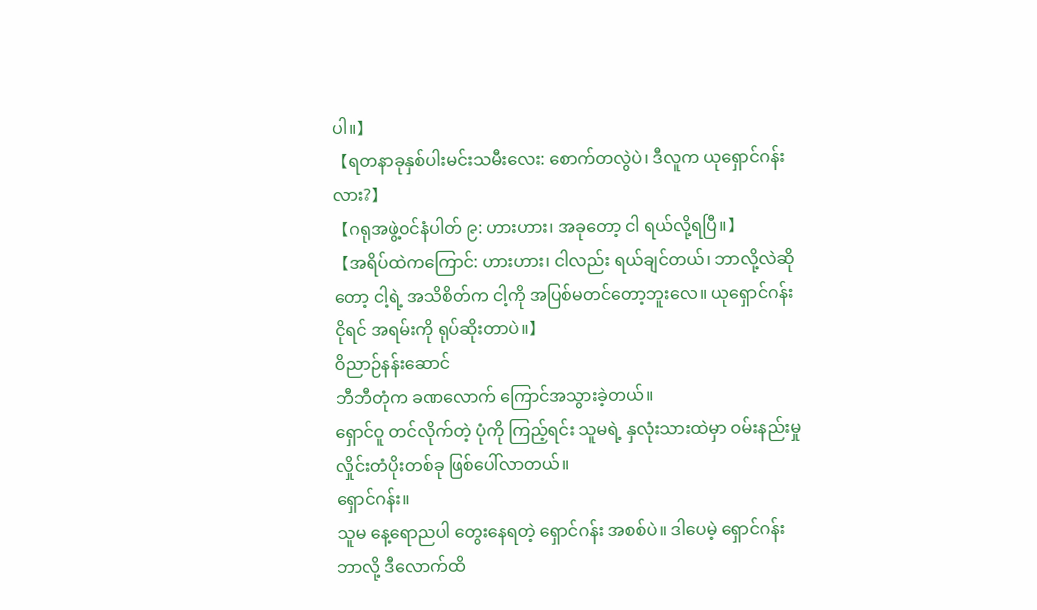ပါ။】
【ရတနာခုနှစ်ပါးမင်းသမီးလေး: စောက်တလွဲပဲ၊ ဒီလူက ယုရှောင်ဂန်းလား?】
【ဂရုအဖွဲ့၀င်နံပါတ် ၉: ဟားဟား၊ အခုတော့ ငါ ရယ်လို့ရပြီ။】
【အရိပ်ထဲကကြောင်: ဟားဟား၊ ငါလည်း ရယ်ချင်တယ်၊ ဘာလို့လဲဆိုတော့ ငါ့ရဲ့ အသိစိတ်က ငါ့ကို အပြစ်မတင်တော့ဘူးလေ။ ယုရှောင်ဂန်း ငိုရင် အရမ်းကို ရုပ်ဆိုးတာပဲ။】
ဝိညာဉ်နန်းဆောင်
ဘီဘီတုံက ခဏလောက် ကြောင်အသွားခဲ့တယ်။
ရှောင်ဝူ တင်လိုက်တဲ့ ပုံကို ကြည့်ရင်း သူမရဲ့ နှလုံးသားထဲမှာ ဝမ်းနည်းမှု လှိုင်းတံပိုးတစ်ခု ဖြစ်ပေါ်လာတယ်။
ရှောင်ဂန်း။
သူမ နေ့ရောညပါ တွေးနေရတဲ့ ရှောင်ဂန်း အစစ်ပဲ။ ဒါပေမဲ့ ရှောင်ဂန်း ဘာလို့ ဒီလောက်ထိ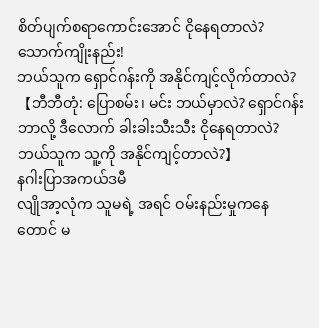စိတ်ပျက်စရာကောင်းအောင် ငိုနေရတာလဲ?
သောက်ကျိုးနည်း!
ဘယ်သူက ရှောင်ဂန်းကို အနိုင်ကျင့်လိုက်တာလဲ?
【ဘီဘီတုံ: ပြောစမ်း၊ မင်း ဘယ်မှာလဲ? ရှောင်ဂန်း ဘာလို့ ဒီလောက် ခါးခါးသီးသီး ငိုနေရတာလဲ? ဘယ်သူက သူ့ကို အနိုင်ကျင့်တာလဲ?】
နဂါးပြာအကယ်ဒမီ
လျိုအာ့လုံက သူမရဲ့ အရင် ဝမ်းနည်းမှုကနေတောင် မ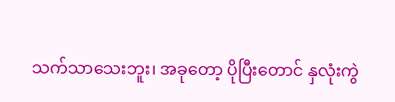သက်သာသေးဘူး၊ အခုတော့ ပိုပြီးတောင် နှလုံးကွဲ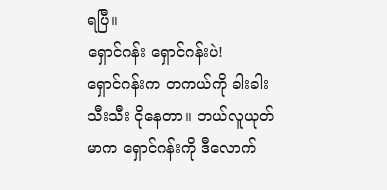ရပြီ။
ရှောင်ဂန်း ရှောင်ဂန်းပဲ!
ရှောင်ဂန်းက တကယ်ကို ခါးခါးသီးသီး ငိုနေတာ။ ဘယ်လူယုတ်မာက ရှောင်ဂန်းကို ဒီလောက်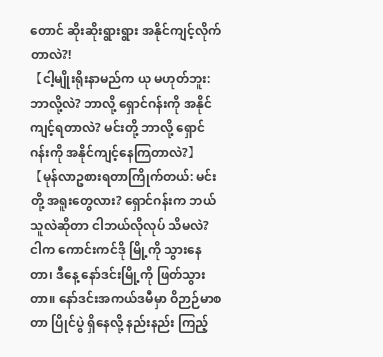တောင် ဆိုးဆိုးရွားရွား အနိုင်ကျင့်လိုက်တာလဲ?!
【ငါ့မျိုးရိုးနာမည်က ယု မဟုတ်ဘူး: ဘာလို့လဲ? ဘာလို့ ရှောင်ဂန်းကို အနိုင်ကျင့်ရတာလဲ? မင်းတို့ ဘာလို့ ရှောင်ဂန်းကို အနိုင်ကျင့်နေကြတာလဲ?】
【မုန်လာဥစားရတာကြိုက်တယ်: မင်းတို့ အရူးတွေလား? ရှောင်ဂန်းက ဘယ်သူလဲဆိုတာ ငါဘယ်လိုလုပ် သိမလဲ? ငါက ကောင်းကင်ဒို မြို့ကို သွားနေတာ၊ ဒီနေ့ နော်ဒင်းမြို့ကို ဖြတ်သွားတာ။ နော်ဒင်းအကယ်ဒမီမှာ ဝိဉာဉ်မာစတာ ပြိုင်ပွဲ ရှိနေလို့ နည်းနည်း ကြည့်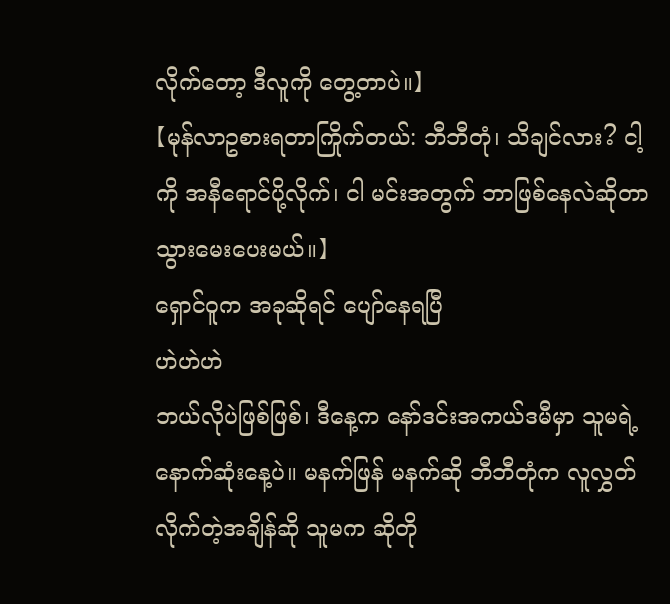လိုက်တော့ ဒီလူကို တွေ့တာပဲ။】
【မုန်လာဥစားရတာကြိုက်တယ်: ဘီဘီတုံ၊ သိချင်လား? ငါ့ကို အနီရောင်ပို့လိုက်၊ ငါ မင်းအတွက် ဘာဖြစ်နေလဲဆိုတာ သွားမေးပေးမယ်။】
ရှောင်ဝူက အခုဆိုရင် ပျော်နေရပြီ
ဟဲဟဲဟဲ
ဘယ်လိုပဲဖြစ်ဖြစ်၊ ဒီနေ့က နော်ဒင်းအကယ်ဒမီမှာ သူမရဲ့ နောက်ဆုံးနေ့ပဲ။ မနက်ဖြန် မနက်ဆို ဘီဘီတုံက လူလွှတ်လိုက်တဲ့အချိန်ဆို သူမက ဆိုတို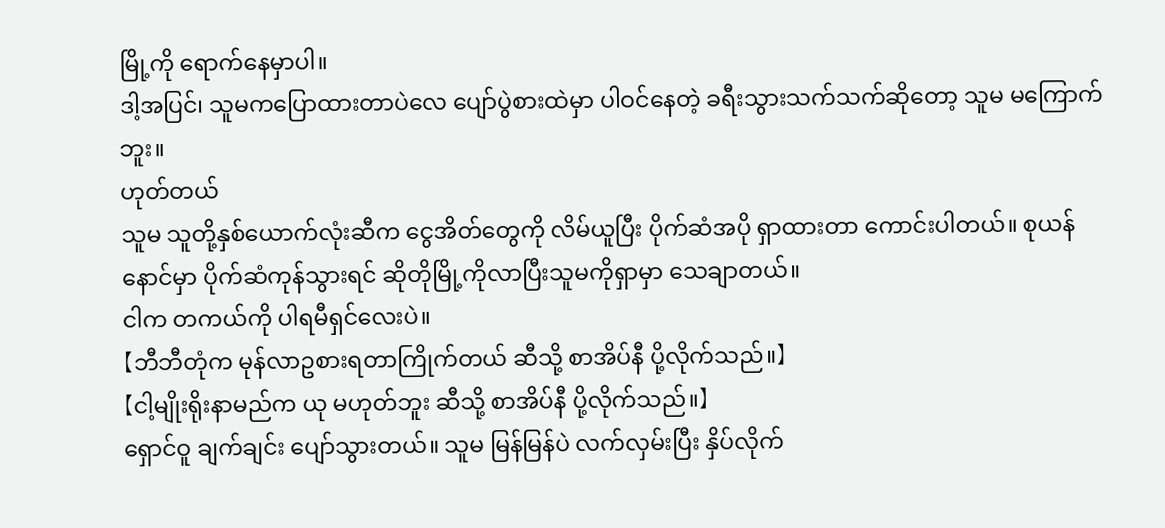မြို့ကို ရောက်နေမှာပါ။
ဒါ့အပြင်၊ သူမကပြောထားတာပဲလေ ပျော်ပွဲစားထဲမှာ ပါဝင်နေတဲ့ ခရီးသွားသက်သက်ဆိုတော့ သူမ မကြောက်ဘူး။
ဟုတ်တယ်
သူမ သူတို့နှစ်ယောက်လုံးဆီက ငွေအိတ်တွေကို လိမ်ယူပြီး ပိုက်ဆံအပို ရှာထားတာ ကောင်းပါတယ်။ စုယန်နောင်မှာ ပိုက်ဆံကုန်သွားရင် ဆိုတိုမြို့ကိုလာပြီးသူမကိုရှာမှာ သေချာတယ်။
ငါက တကယ်ကို ပါရမီရှင်လေးပဲ။
【ဘီဘီတုံက မုန်လာဥစားရတာကြိုက်တယ် ဆီသို့ စာအိပ်နီ ပို့လိုက်သည်။】
【ငါ့မျိုးရိုးနာမည်က ယု မဟုတ်ဘူး ဆီသို့ စာအိပ်နီ ပို့လိုက်သည်။】
ရှောင်ဝူ ချက်ချင်း ပျော်သွားတယ်။ သူမ မြန်မြန်ပဲ လက်လှမ်းပြီး နှိပ်လိုက်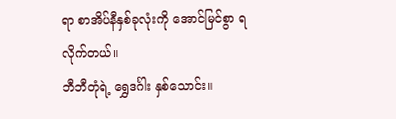ရာ စာအိပ်နီနှစ်ခုလုံးကို အောင်မြင်စွာ ရလိုက်တယ်။
ဘီဘီတုံရဲ့ ရွှေဒင်္ဂါး နှစ်သောင်း။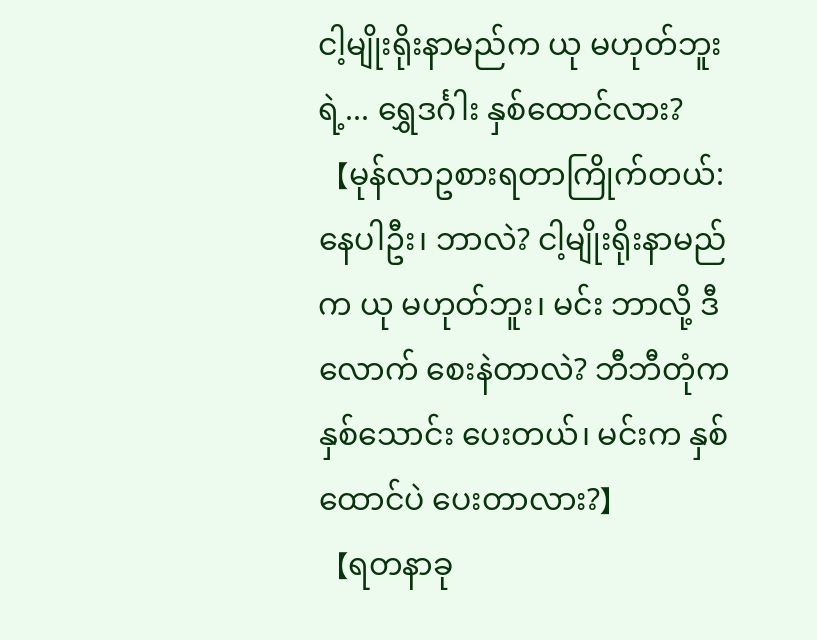ငါ့မျိုးရိုးနာမည်က ယု မဟုတ်ဘူး ရဲ့... ရွှေဒင်္ဂါး နှစ်ထောင်လား?
【မုန်လာဥစားရတာကြိုက်တယ်: နေပါဦး၊ ဘာလဲ? ငါ့မျိုးရိုးနာမည်က ယု မဟုတ်ဘူး၊ မင်း ဘာလို့ ဒီလောက် စေးနဲတာလဲ? ဘီဘီတုံက နှစ်သောင်း ပေးတယ်၊ မင်းက နှစ်ထောင်ပဲ ပေးတာလား?】
【ရတနာခု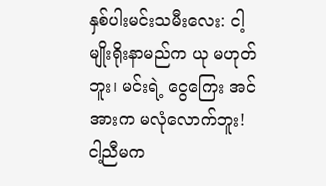နှစ်ပါးမင်းသမီးလေး: ငါ့မျိုးရိုးနာမည်က ယု မဟုတ်ဘူး၊ မင်းရဲ့ ငွေကြေး အင်အားက မလုံလောက်ဘူး! ငါ့ညီမက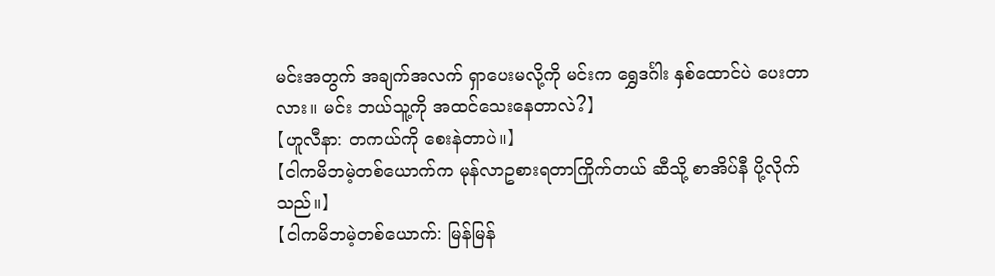မင်းအတွက် အချက်အလက် ရှာပေးမလို့ကို မင်းက ရွှေဒင်္ဂါး နှစ်ထောင်ပဲ ပေးတာလား။ မင်း ဘယ်သူ့ကို အထင်သေးနေတာလဲ?】
【ဟူလီနာ: တကယ်ကို စေးနဲတာပဲ။】
【ငါကမိဘမဲ့တစ်ယောက်က မုန်လာဥစားရတာကြိုက်တယ် ဆီသို့ စာအိပ်နီ ပို့လိုက်သည်။】
【ငါကမိဘမဲ့တစ်ယောက်: မြန်မြန်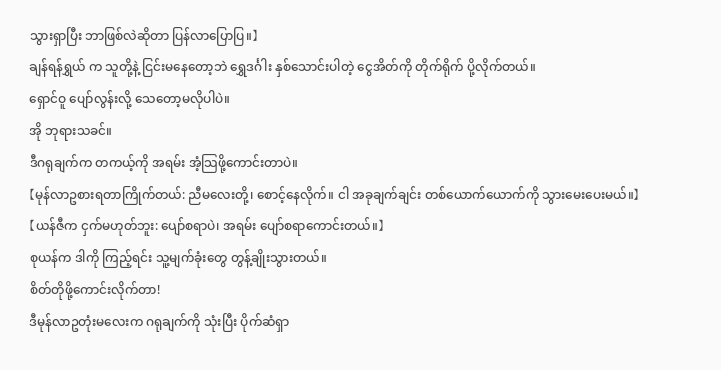သွားရှာပြီး ဘာဖြစ်လဲဆိုတာ ပြန်လာပြောပြ။】
ချန်ရန်ရွှယ် က သူတို့နဲ့ ငြင်းမနေတော့ဘဲ ရွှေဒင်္ဂါး နှစ်သောင်းပါတဲ့ ငွေအိတ်ကို တိုက်ရိုက် ပို့လိုက်တယ်။
ရှောင်ဝူ ပျော်လွန်းလို့ သေတော့မလိုပါပဲ။
အို ဘုရားသခင်။
ဒီဂရုချက်က တကယ့်ကို အရမ်း အံ့သြဖို့ကောင်းတာပဲ။
【မုန်လာဥစားရတာကြိုက်တယ်: ညီမလေးတို့၊ စောင့်နေလိုက်။ ငါ အခုချက်ချင်း တစ်ယောက်ယောက်ကို သွားမေးပေးမယ်။】
【ယန်ဇီက ငှက်မဟုတ်ဘူး: ပျော်စရာပဲ၊ အရမ်း ပျော်စရာကောင်းတယ်။】
စုယန်က ဒါကို ကြည့်ရင်း သူ့မျက်ခုံးတွေ တွန့်ချိုးသွားတယ်။
စိတ်တိုဖို့ကောင်းလိုက်တာ!
ဒီမုန်လာဥတုံးမလေးက ဂရုချက်ကို သုံးပြီး ပိုက်ဆံရှာ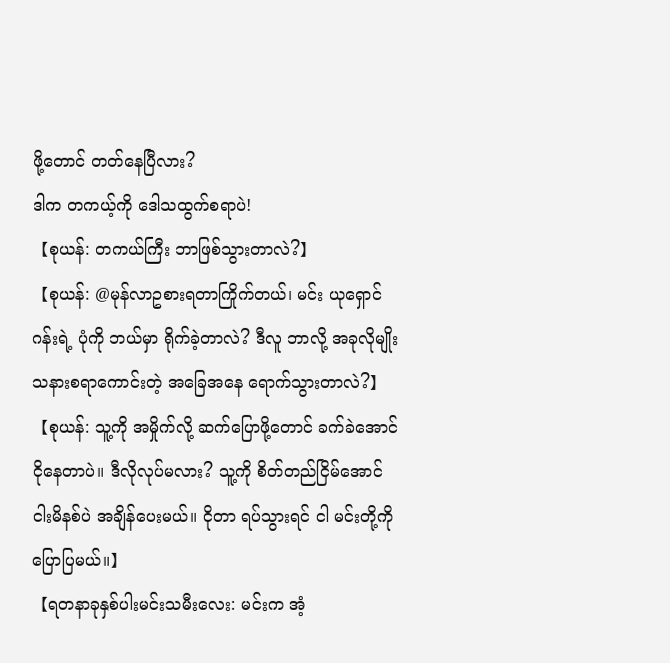ဖို့တောင် တတ်နေပြီလား?
ဒါက တကယ့်ကို ဒေါသထွက်စရာပဲ!
【စုယန်: တကယ်ကြီး ဘာဖြစ်သွားတာလဲ?】
【စုယန်: @မုန်လာဥစားရတာကြိုက်တယ်၊ မင်း ယုရှောင်ဂန်းရဲ့ ပုံကို ဘယ်မှာ ရိုက်ခဲ့တာလဲ? ဒီလူ ဘာလို့ အခုလိုမျိုး သနားစရာကောင်းတဲ့ အခြေအနေ ရောက်သွားတာလဲ?】
【စုယန်: သူ့ကို အမှိုက်လို့ ဆက်ပြောဖို့တောင် ခက်ခဲအောင် ငိုနေတာပဲ။ ဒီလိုလုပ်မလား? သူ့ကို စိတ်တည်ငြိမ်အောင် ငါးမိနစ်ပဲ အချိန်ပေးမယ်။ ငိုတာ ရပ်သွားရင် ငါ မင်းတို့ကို ပြောပြမယ်။】
【ရတနာခုနှစ်ပါးမင်းသမီးလေး: မင်းက အံ့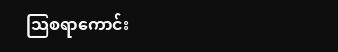သြစရာကောင်း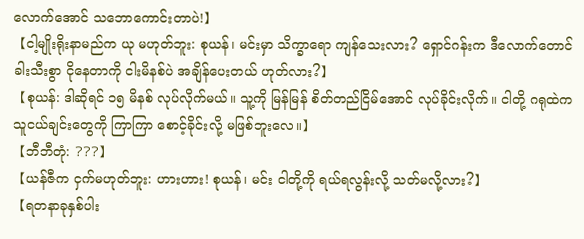လောက်အောင် သဘောကောင်းတာပဲ!】
【ငါ့မျိုးရိုးနာမည်က ယု မဟုတ်ဘူး: စုယန်၊ မင်းမှာ သိက္ခာရော ကျန်သေးလား? ရှောင်ဂန်းက ဒီလောက်တောင် ခါးသီးစွာ ငိုနေတာကို ငါးမိနစ်ပဲ အချိန်ပေးတယ် ဟုတ်လား?】
【စုယန်: ဒါဆိုရင် ၁၅ မိနစ် လုပ်လိုက်မယ်။ သူ့ကို မြန်မြန် စိတ်တည်ငြိမ်အောင် လုပ်ခိုင်းလိုက်။ ငါတို့ ဂရုထဲက သူငယ်ချင်းတွေကို ကြာကြာ စောင့်ခိုင်းလို့ မဖြစ်ဘူးလေ။】
【ဘီဘီတုံ: ???】
【ယန်ဇီက ငှက်မဟုတ်ဘူး: ဟားဟား! စုယန်၊ မင်း ငါတို့ကို ရယ်ရလွန်းလို့ သတ်မလို့လား?】
【ရတနာခုနှစ်ပါး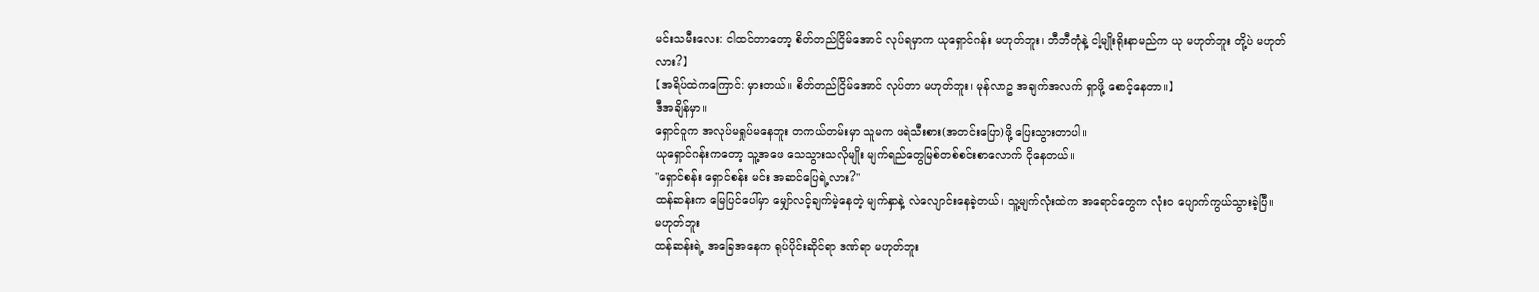မင်းသမီးလေး: ငါထင်တာတော့ စိတ်တည်ငြိမ်အောင် လုပ်ရမှာက ယုရှောင်ဂန်း မဟုတ်ဘူး၊ ဘီဘီတုံနဲ့ ငါ့မျိုးရိုးနာမည်က ယု မဟုတ်ဘူး တို့ပဲ မဟုတ်လား?】
【အရိပ်ထဲကကြောင်: မှားတယ်။ စိတ်တည်ငြိမ်အောင် လုပ်တာ မဟုတ်ဘူး၊ မုန်လာဥ အချက်အလက် ရှာဖို့ စောင့်နေတာ။】
ဒီအချိန်မှာ။
ရှောင်ဝူက အလုပ်မရှုပ်မနေဘူး တကယ်တမ်းမှာ သူမက ဖရဲသီးစား(အတင်းပြော)ဖို့ ပြေးသွားတာပါ။
ယုရှောင်ဂန်းကတော့ သူ့အဖေ သေသွားသလိုမျိုး မျက်ရည်တွေမြစ်တစ်စင်းစာလောက် ငိုနေတယ်။
"ရှောင်စန်း ရှောင်စန်း မင်း အဆင်ပြေရဲ့လား?"
ထန်ဆန်းက မြေပြင်ပေါ်မှာ မျှော်လင့်ချက်မဲ့နေတဲ့ မျက်နှာနဲ့ လဲလျောင်းနေခဲ့တယ်၊ သူ့မျက်လုံးထဲက အရောင်တွေက လုံးဝ ပျောက်ကွယ်သွားခဲ့ပြီ။
မဟုတ်ဘူး
ထန်ဆန်းရဲ့ အခြေအနေက ရုပ်ပိုင်းဆိုင်ရာ ဒဏ်ရာ မဟုတ်ဘူး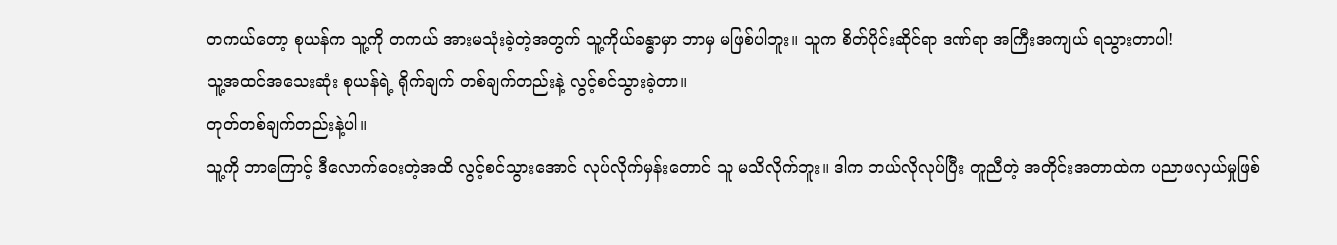တကယ်တော့ စုယန်က သူ့ကို တကယ် အားမသုံးခဲ့တဲ့အတွက် သူ့ကိုယ်ခန္ဓာမှာ ဘာမှ မဖြစ်ပါဘူး။ သူက စိတ်ပိုင်းဆိုင်ရာ ဒဏ်ရာ အကြီးအကျယ် ရသွားတာပါ!
သူ့အထင်အသေးဆုံး စုယန်ရဲ့ ရိုက်ချက် တစ်ချက်တည်းနဲ့ လွင့်စင်သွားခဲ့တာ။
တုတ်တစ်ချက်တည်းနဲ့ပါ။
သူ့ကို ဘာကြောင့် ဒီလောက်ဝေးတဲ့အထိ လွင့်စင်သွားအောင် လုပ်လိုက်မှန်းတောင် သူ မသိလိုက်ဘူး။ ဒါက ဘယ်လိုလုပ်ပြီး တူညီတဲ့ အတိုင်းအတာထဲက ပညာဖလှယ်မှုဖြစ်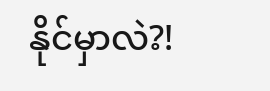နိုင်မှာလဲ?!